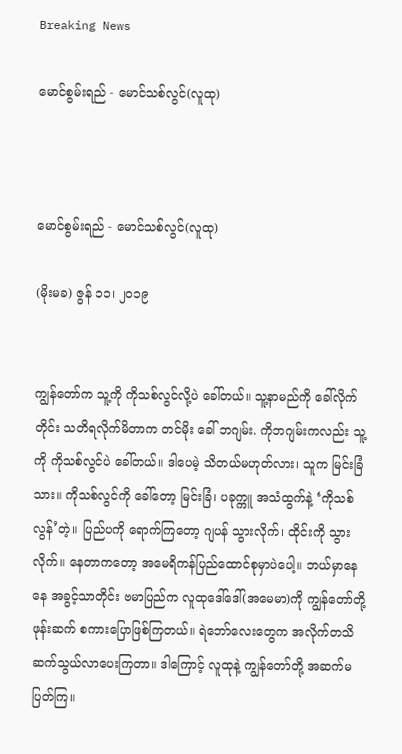Breaking News

မောင်စွမ်းရည် - မောင်သစ်လွင်(လူထု)



မောင်စွမ်းရည် - မောင်သစ်လွင်(လူထု)

(မိုးမခ) ဇွန် ၁၁၊ ၂၀၁၉


ကျွန်တော်က သူ့ကို ကိုသစ်လွင်လို့ပဲ ခေါ်တယ်။ သူ့နာမည်ကို ခေါ်လိုက်တိုင်း သတိရလိုက်မိတာက တင်မိုး ခေါ် ဘဂျမ်း. ကိုဘဂျမ်းကလည်း သူ့ကို ကိုသစ်လွင်ပဲ ခေါ်တယ်။ ဒါပေမဲ့ သိတယ်မဟုတ်လား၊ သူက မြင်းခြံသား။ ကိုသစ်လွင်ကို ခေါ်တော့ မြင်းခြံ၊ ပခုက္ကူ အသံထွက်နဲ့ ‘ကိုသစ်လွန်’တဲ့။ ပြည်ပကို ရောက်ကြတော့ ဂျပန် သွားလိုက်၊ ထိုင်းကို သွားလိုက်။ နေတာကတော့ အမေရိကန်ပြည်ထောင်စုမှာပဲပေါ့။ ဘယ်မှာနေနေ အခွင့်သာတိုင်း ဗမာပြည်က လူထုဒေါ်ဒေါ်(အမေမာ)ကို ကျွန်တော်တို့ ဖုန်းဆက် စကားပြောဖြစ်ကြတယ်။ ရဲဘော်လေးတွေက အလိုက်တသိ ဆက်သွယ်လာပေးကြတာ။ ဒါကြောင့် လူထုနဲ့ ကျွန်တော်တို့ အဆက်မပြတ်ကြ။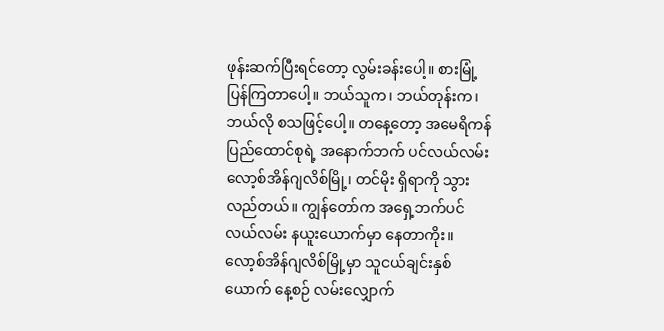ဖုန်းဆက်ပြီးရင်တော့ လွမ်းခန်းပေါ့။ စားမြုံ့ပြန်ကြတာပေါ့။ ဘယ်သူက၊ ဘယ်တုန်းက၊ ဘယ်လို စသဖြင့်ပေါ့။ တနေ့တော့ အမေရိကန်ပြည်ထောင်စုရဲ့ အနောက်ဘက် ပင်လယ်လမ်း လော့စ်အိန်ဂျလိစ်မြို့၊ တင်မိုး ရှိရာကို သွားလည်တယ်။ ကျွန်တော်က အရှေ့ဘက်ပင်လယ်လမ်း နယူးယောက်မှာ နေတာကိုး။ လော့စ်အိန်ဂျလိစ်မြို့မှာ သူငယ်ချင်းနှစ်ယောက် နေ့စဉ် လမ်းလျှောက်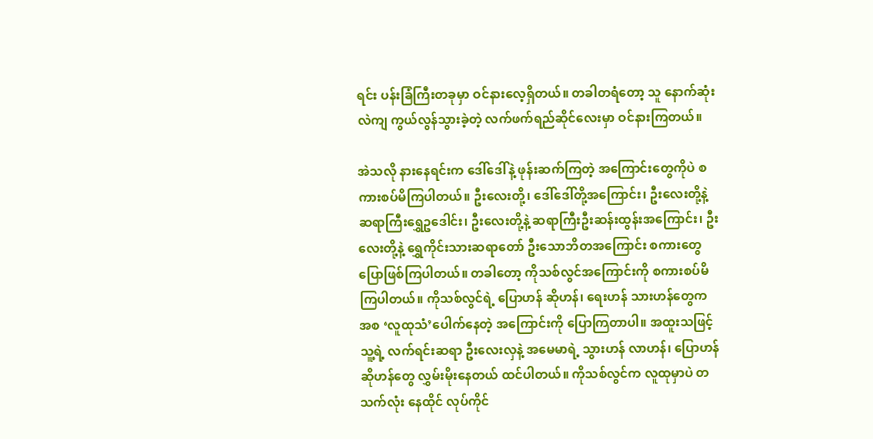ရင်း ပန်းခြံကြီးတခုမှာ ဝင်နားလေ့ရှိတယ်။ တခါတရံတော့ သူ နောက်ဆုံး လဲကျ ကွယ်လွန်သွားခဲ့တဲ့ လက်ဖက်ရည်ဆိုင်လေးမှာ ဝင်နားကြတယ်။

အဲသလို နားနေရင်းက ဒေါ်ဒေါ်နဲ့ ဖုန်းဆက်ကြတဲ့ အကြောင်းတွေကိုပဲ စကားစပ်မိကြပါတယ်။ ဦးလေးတို့၊ ဒေါ်ဒေါ်တို့အကြောင်း၊ ဦးလေးတို့နဲ့ ဆရာကြီးရွှေဥဒေါင်း၊ ဦးလေးတို့နဲ့ ဆရာကြီးဦးဆန်းထွန်းအကြောင်း၊ ဦးလေးတို့နဲ့ ရွှေကိုင်းသားဆရာတော် ဦးသောဘိတအကြောင်း စကားတွေ ပြောဖြစ်ကြပါတယ်။ တခါတော့ ကိုသစ်လွင်အကြောင်းကို စကားစပ်မိကြပါတယ်။ ကိုသစ်လွင်ရဲ့ ပြောဟန် ဆိုဟန်၊ ရေးဟန် သားဟန်တွေက အစ ‘လူထုသံ’ပေါက်နေတဲ့ အကြောင်းကို ပြောကြတာပါ။ အထူးသဖြင့် သူ့ရဲ့ လက်ရင်းဆရာ ဦးလေးလှနဲ့ အမေမာရဲ့ သွားဟန် လာဟန်၊ ပြောဟန် ဆိုဟန်တွေ လွှမ်းမိုးနေတယ် ထင်ပါတယ်။ ကိုသစ်လွင်က လူထုမှာပဲ တသက်လုံး နေထိုင် လုပ်ကိုင်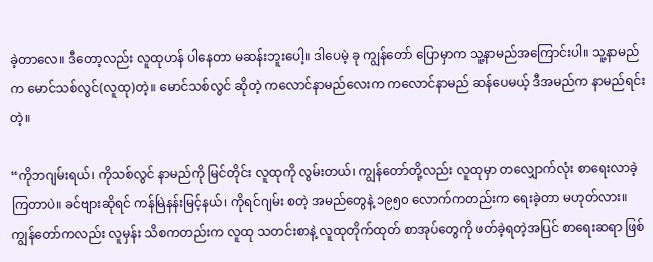ခဲ့တာလေ။ ဒီတော့လည်း လူထုဟန် ပါနေတာ မဆန်းဘူးပေါ့။ ဒါပေမဲ့ ခု ကျွန်တော် ‌ပြောမှာက သူ့နာမည်အကြောင်းပါ။ သူ့နာမည်က မောင်သစ်လွင်(လူထု)တဲ့။ မောင်သစ်လွင် ဆိုတဲ့ ကလောင်နာမည်လေးက ကလောင်နာမည် ဆန်ပေမယ့် ဒီအမည်က နာမည်ရင်းတဲ့။

“ကိုဘဂျမ်းရယ်၊ ကိုသစ်လွင် နာမည်ကို မြင်တိုင်း လူထုကို လွမ်းတယ်၊ ကျွန်တော်တို့လည်း လူထုမှာ တလျှောက်လုံး စာရေးလာခဲ့ကြတာပဲ။ ခင်ဗျားဆိုရင် ကန်မြဲနန်းမြင့်နယ်၊ ကိုရင်ဂျမ်း စတဲ့ အမည်တွေနဲ့ ၁၉၅၀ လောက်ကတည်းက ရေးခဲ့တာ မဟုတ်လား။ ကျွန်တော်ကလည်း လူမှန်း သိစကတည်းက လူထု သတင်းစာနဲ့ လူထုတိုက်ထုတ် စာအုပ်တွေကို ဖတ်ခဲ့ရတဲ့အပြင် စာရေးဆရာ ဖြစ်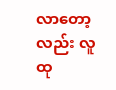လာတော့လည်း လူထု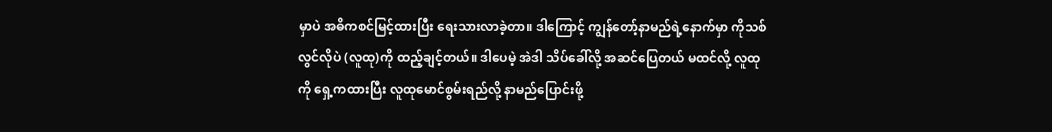မှာပဲ အဓိကစင်မြင့်ထားပြီး ရေးသားလာခဲ့တာ။ ဒါကြောင့် ကျွန်တော့်နာမည်ရဲ့နောက်မှာ ကိုသစ်လွင်လိုပဲ (လူထု)ကို ထည့်ချင့်တယ်။ ဒါပေမဲ့ အဲဒါ သိပ်ခေါ်လို့ အဆင်ပြေတယ် မထင်လို့ လူထုကို ရှေ့ကထားပြီး လူထုမောင်စွမ်းရည်လို့ နာမည်ပြောင်းဖို့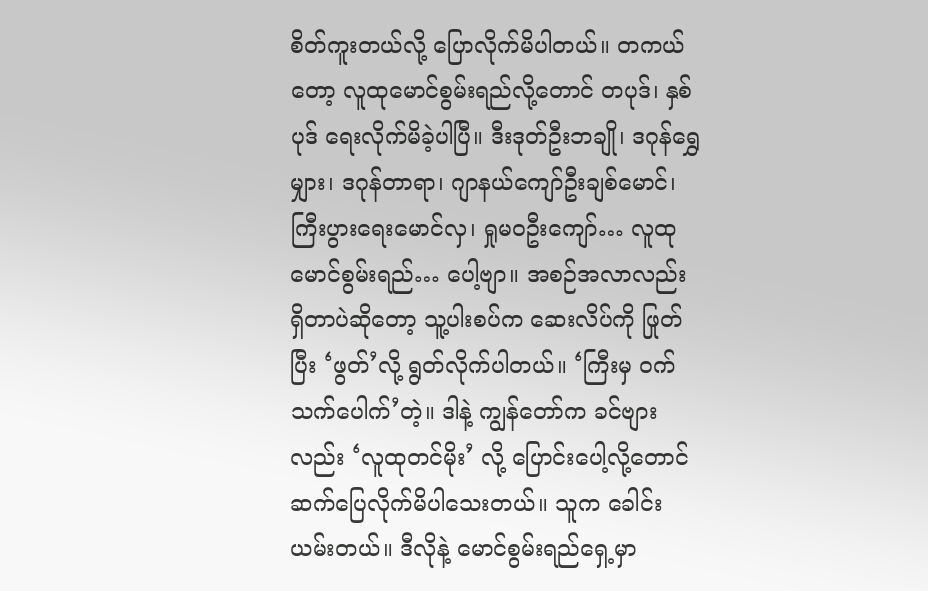စိတ်ကူးတယ်လို့ ပြောလိုက်မိပါတယ်။ တကယ်တော့ လူထုမောင်စွမ်းရည်လို့တောင် တပုဒ်၊ နှစ်ပုဒ် ရေးလိုက်မိခဲ့ပါပြီ။ ဒီးဒုတ်ဦးဘချို၊ ဒဂုန်ရွှေမျှား၊ ဒဂုန်တာရာ၊ ဂျာနယ်ကျော်ဦးချစ်မောင်၊ ကြီးပွားရေးမောင်လှ၊ ရှုမဝဦးကျော်… လူထုမောင်စွမ်းရည်… ပေါ့ဗျာ။ အစဉ်အလာလည်း ရှိတာပဲဆိုတော့ သူ့ပါးစပ်က ဆေးလိပ်ကို ဖြုတ်ပြီး ‘ဖွတ်’လို့ ရွတ်လိုက်ပါတယ်။ ‘ကြီးမှ ဝက်သက်ပေါက်’တဲ့။ ဒါနဲ့ ကျွန်တော်က ခင်ဗျားလည်း ‘လူထုတင်မိုး’ လို့ ပြောင်းပေါ့လို့တောင် ဆက်ပြေလိုက်မိပါသေးတယ်။ သူက ခေါင်းယမ်းတယ်။ ဒီလိုနဲ့ မောင်စွမ်းရည်ရှေ့မှာ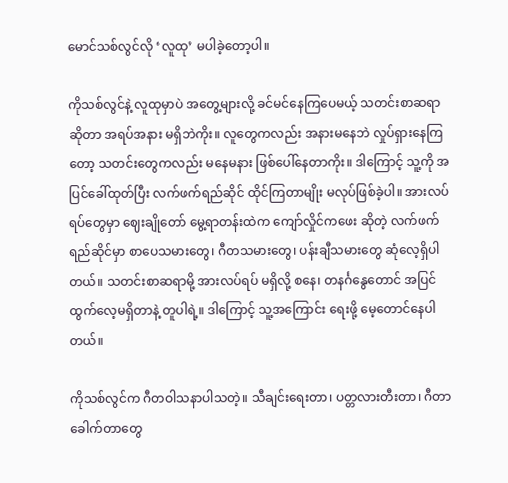မောင်သစ်လွင်လို ‘လူထု’ မပါခဲ့တော့ပါ။

ကိုသစ်လွင်နဲ့ လူထုမှာပဲ အတွေ့များလို့ ခင်မင်နေကြပေမယ့် သတင်းစာဆရာ ဆိုတာ အရပ်အနား မရှိဘဲကိုး။ လူတွေကလည်း အနားမနေဘဲ လှုပ်ရှားနေကြတော့ သတင်းတွေကလည်း မနေမနား ဖြစ်ပေါ်နေတာကိုး။ ဒါကြောင့် သူ့ကို အပြင်ခေါ်ထုတ်ပြီး လက်ဖက်ရည်ဆိုင် ထိုင်ကြတာမျိုး မလုပ်ဖြစ်ခဲ့ပါ။ အားလပ်ရပ်တွေမှာ ဈေးချိုတော် မွေ့ရာတန်းထဲက ကျော်လှိုင်ကဖေး ဆိုတဲ့ လက်ဖက်ရည်ဆိုင်မှာ စာပေသမားတွေ၊ ဂီတသမားတွေ၊ ပန်းချီသမားတွေ ဆုံလေ့ရှိပါတယ်။ သတင်းစာဆရာမို့ အားလပ်ရပ် မရှိလို့ စနေ၊ တနင်္ဂနွေတောင် အပြင်ထွက်လေ့မရှိတာနဲ့ တူပါရဲ့။ ဒါကြောင့် သူ့အကြောင်း ရေးဖို့ မေ့တောင်နေပါတယ်။

ကိုသစ်လွင်က ဂီတဝါသနာပါသတဲ့။ သီချင်းရေးတာ၊ ပတ္တလားတီးတာ၊ ဂီတာခေါက်တာတွေ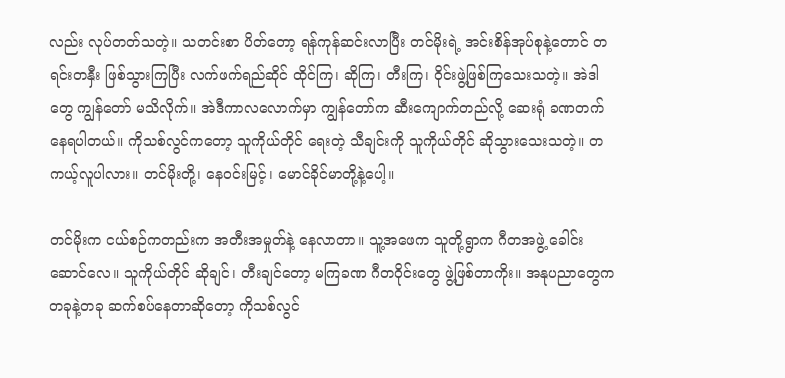လည်း လုပ်တတ်သတဲ့။ သတင်းစာ ပိတ်တော့ ရန်ကုန်ဆင်းလာပြီး တင်မိုးရဲ့ အင်းစိန်အုပ်စုနဲ့တောင် တရင်းတနှီး ဖြစ်သွားကြပြီး လက်ဖက်ရည်ဆိုင် ထိုင်ကြ၊ ဆိုကြ၊ တီးကြ၊ ဝိုင်းဖွဲ့ဖြစ်ကြသေးသတဲ့။ အဲဒါတွေ ကျွန်တော် မသိလိုက်။ အဲဒီကာလလောက်မှာ ကျွန်တော်က ဆီးကျောက်တည်လို့ ဆေးရုံ ခဏတက်နေရပါတယ်။ ကိုသစ်လွင်ကတော့ သူကိုယ်တိုင် ရေးတဲ့ သီချင်းကို သူကိုယ်တိုင် ဆိုသွားသေးသတဲ့။ တကယ့်လူပါလား။ တင်မိုးတို့၊ နေဝင်းမြင့်၊ မောင်ခိုင်မာတို့နဲ့ပေါ့။

တင်မိုးက ငယ်စဉ်ကတည်းက အတီးအမှုတ်နဲ့ နေလာတာ။ သူ့အဖေက သူတို့ရွာက ဂီတအဖွဲ့ ခေါင်းဆောင်လေ။ သူကိုယ်တိုင် ဆိုချင်၊ တီးချင်တော့ မကြခဏ ဂီတဝိုင်းတွေ ဖွဲ့ဖြစ်တာကိုး။ အနုပညာတွေက တခုနဲ့တခု ဆက်စပ်နေတာဆိုတော့ ကိုသစ်လွင်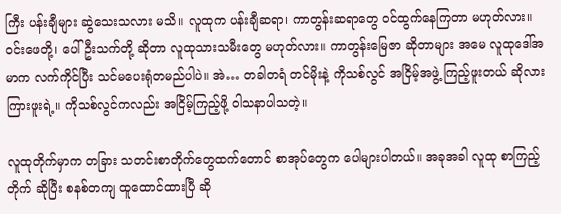ကြီး ပန်းချီများ ဆွဲသေးသလား မသိ။ လူထုက ပန်းချီဆရာ၊ ကာတွန်းဆရာတွေ ဝင်ထွက်နေကြတာ မဟုတ်လား။ ဝင်းဖေတို့၊ ပေါ်ဦးသက်တို့ ဆိုတာ လူထုသားသမီးတွေ မဟုတ်လား။ ကာတွန်းမြေဇာ ဆိုတာများ အမေ လူထုဒေါ်အမာက လက်ကိုင်ပြီး သင်မပေးရုံတမည်ပါပဲ။ အဲ… တခါတရံ တင်မိုးနဲ့ ကိုသစ်လွင် အငြိမ့်အဖွဲ့ ကြည့်ဖူးတယ် ဆိုလား ကြားဖူးရဲ့။ ကိုသစ်လွင်ကလည်း အငြိမ့်ကြည့်ဖို့ ဝါသနာပါသတဲ့။

လူထုတိုက်မှာက တခြား သတင်းစာတိုက်တွေထက်တောင် စာအုပ်တွေက ပေါများပါတယ်။ အခုအခါ လူထု စာကြည့်တိုက် ဆိုပြီး စနစ်တကျ ထူထောင်ထားပြီ ဆို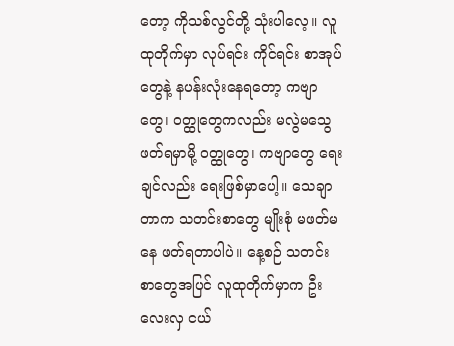တော့ ကိုသစ်လွင်တို့ သုံးပါလေ့။ လူထုတိုက်မှာ လုပ်ရင်း ကိုင်ရင်း စာအုပ်တွေနဲ့ နပန်းလုံးနေရတော့ ကဗျာတွေ၊ ဝတ္ထုတွေကလည်း မလွဲမသွေ ဖတ်ရမှာမို့ ဝတ္ထုတွေ၊ ကဗျာတွေ ရေးချင်လည်း ရေးဖြစ်မှာပေါ့။ သေချာတာက သတင်းစာတွေ မျိုးစုံ မဖတ်မနေ ဖတ်ရတာပါပဲ။ နေ့စဉ် သတင်းစာတွေအပြင် လူထုတိုက်မှာက ဦးလေးလှ ငယ်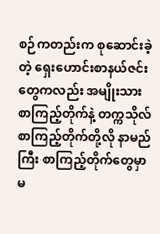စဉ်ကတည်းက စုဆောင်းခဲ့တဲ့ ရှေးဟောင်းစာနယ်ဇင်းတွေကလည်း အမျိုးသားစာကြည့်တိုက်နဲ့ တက္ကသိုလ်စာကြည့်တိုက်တို့လို နာမည်ကြီး စာကြည့်တိုက်တွေမှာ မ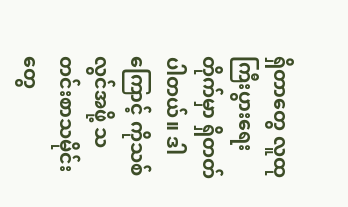ရှိတာတွေ လူထု ကြီးပွားရေးတိုက်မှာ ရှိတတ်ပါတယ်။ ဒါကြောင့် ကိုသစ်လွင်အဖို့ သတင်းစာသမိုင်းတွေ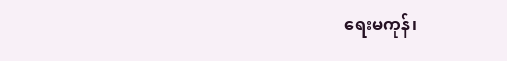ရေးမကုန်၊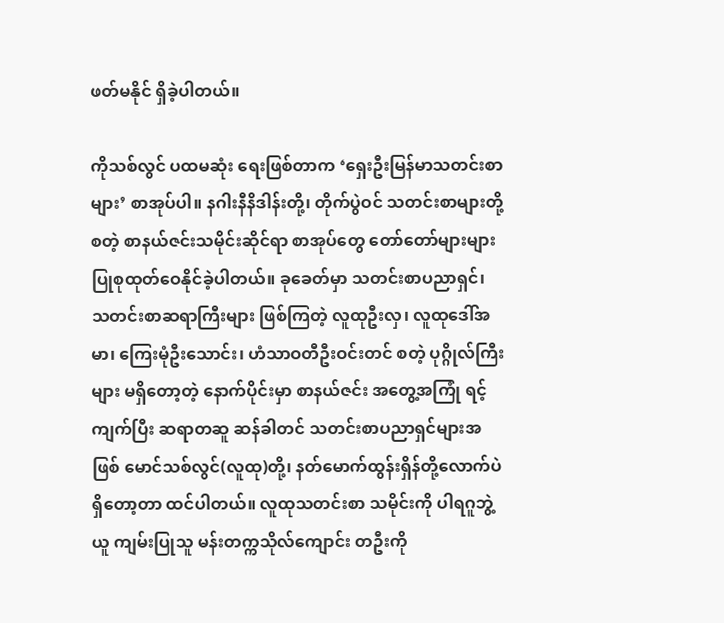ဖတ်မနိုင် ရှိခဲ့ပါတယ်။

ကိုသစ်လွင် ပထမဆုံး ရေးဖြစ်တာက ‘ရှေးဦးမြန်မာသတင်းစာများ’ စာအုပ်ပါ။ နဂါးနီနိဒါန်းတို့၊ တိုက်ပွဲဝင် သတင်းစာများတို့ စတဲ့ စာနယ်ဇင်းသမိုင်းဆိုင်ရာ စာအုပ်တွေ တော်တော်များများ ပြုစုထုတ်ဝေနိုင်ခဲ့ပါတယ်။ ခုခေတ်မှာ သတင်းစာပညာရှင်၊ သတင်းစာဆရာကြီးများ ဖြစ်ကြတဲ့ လူထုဦးလှ၊ လူထုဒေါ်အမာ၊ ကြေးမုံဦးသောင်း၊ ဟံသာဝတီဦးဝင်းတင် စတဲ့ ပုဂ္ဂိုလ်ကြီးများ မရှိတော့တဲ့ နောက်ပိုင်းမှာ စာနယ်ဇင်း အတွေ့အကြုံ ရင့်ကျက်ပြီး ဆရာတဆူ ဆန်ခါတင် သတင်းစာပညာရှင်များအဖြစ် မောင်သစ်လွင်(လူထု)တို့၊ နတ်မောက်ထွန်းရှိန်တို့လောက်ပဲ ရှိတော့တာ ထင်ပါတယ်။ လူထုသတင်းစာ သမိုင်းကို ပါရဂူဘွဲ့ယူ ကျမ်းပြုသူ မန်းတက္ကသိုလ်ကျောင်း တဦးကို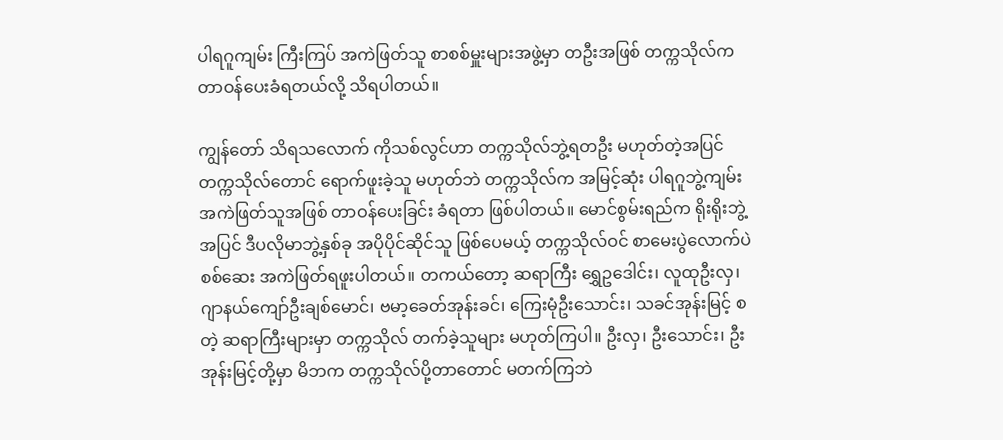ပါရဂူကျမ်း ကြီးကြပ် အကဲဖြတ်သူ စာစစ်မှူးများအဖွဲ့မှာ တဦးအဖြစ် တက္ကသိုလ်က တာဝန်ပေးခံရတယ်လို့ သိရပါတယ်။

ကျွန်တော် သိရသလောက် ကိုသစ်လွင်ဟာ တက္ကသိုလ်ဘွဲ့ရတဦး မဟုတ်တဲ့အပြင် တက္ကသိုလ်တောင် ရောက်ဖူးခဲ့သူ မဟုတ်ဘဲ တက္ကသိုလ်က အမြင့်ဆုံး ပါရဂူဘွဲ့ကျမ်း အကဲဖြတ်သူအဖြစ် တာဝန်ပေးခြင်း ခံရတာ ဖြစ်ပါတယ်။ မောင်စွမ်းရည်က ရိုးရိုးဘွဲ့အပြင် ဒီပလိုမာဘွဲ့နှစ်ခု အပိုပိုင်ဆိုင်သူ ဖြစ်ပေမယ့် တက္ကသိုလ်ဝင် စာမေးပွဲလောက်ပဲ စစ်ဆေး အကဲဖြတ်ရဖူးပါတယ်။ တကယ်တော့ ဆရာကြီး ရွှေဥဒေါင်း၊ လူထုဦးလှ၊ ဂျာနယ်ကျော်ဦးချစ်မောင်၊ ဗမာ့ခေတ်အုန်းခင်၊ ကြေးမုံဦးသောင်း၊ သခင်အုန်းမြင့် စတဲ့ ဆရာကြီးများမှာ တက္ကသိုလ် တက်ခဲ့သူများ မဟုတ်ကြပါ။ ဦးလှ၊ ဦးသောင်း၊ ဦးအုန်းမြင့်တို့မှာ မိဘက တက္ကသိုလ်ပို့တာတောင် မတက်ကြဘဲ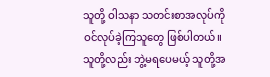သူတို့ ဝါသနာ သတင်းစာအလုပ်ကို ဝင်လုပ်ခဲ့ကြသူတွေ ဖြစ်ပါတယ်။ သူတို့လည်း ဘွဲ့မရပေမယ့် သူတို့အ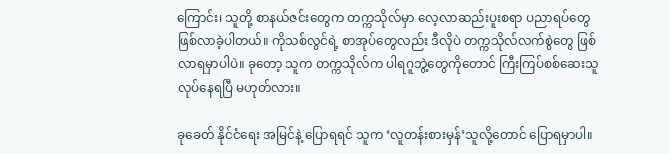ကြောင်း၊ သူတို့ စာနယ်ဇင်းတွေက တက္ကသိုလ်မှာ လေ့လာဆည်းပူးစရာ ပညာရပ်တွေ ဖြစ်လာခဲ့ပါတယ်။ ကိုသစ်လွင်ရဲ့ စာအုပ်တွေလည်း ဒီလိုပဲ တက္ကသိုလ်လက်စွဲတွေ ဖြစ်လာရမှာပါပဲ။ ခုတော့ သူက တက္ကသိုလ်က ပါရဂူဘွဲ့တွေကိုတောင် ကြီးကြပ်စစ်ဆေးသူ လုပ်နေရပြီ မဟုတ်လား။

ခုခေတ် နိုင်ငံရေး အမြင်နဲ့ ပြောရရင် သူက ‘လူတန်းစားမှန်’သူလို့တောင် ပြောရမှာပါ။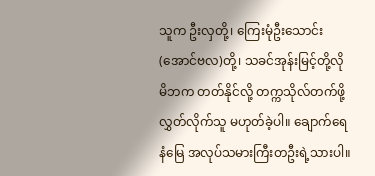သူက ဦးလှတို့၊ ကြေးမုံဦးသောင်း(အောင်ဗလ)တို့၊ သခင်အုန်းမြင့်တို့လို မိဘက တတ်နိုင်လို့ တက္ကသိုလ်တက်ဖို့ လွှတ်လိုက်သူ မဟုတ်ခဲ့ပါ။ ချောက်ရေနံမြေ အလုပ်သမားကြီးတဦးရဲ့သားပါ။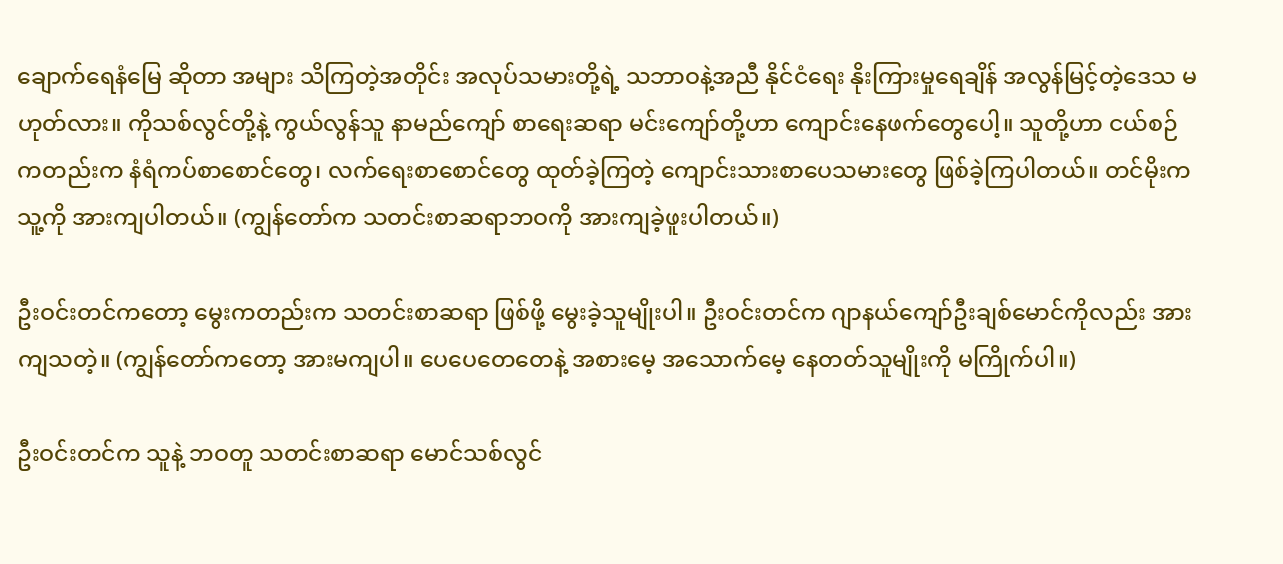ချောက်ရေနံမြေ ဆိုတာ အများ သိကြတဲ့အတိုင်း အလုပ်သမားတို့ရဲ့ သဘာဝနဲ့အညီ နိုင်ငံရေး နိုးကြားမှုရေချိန် အလွန်မြင့်တဲ့ဒေသ မဟုတ်လား။ ကိုသစ်လွင်တို့နဲ့ ကွယ်လွန်သူ နာမည်ကျော် စာရေးဆရာ မင်းကျော်တို့ဟာ ကျောင်းနေဖက်တွေပေါ့။ သူတို့ဟာ ငယ်စဉ်ကတည်းက နံရံကပ်စာစောင်တွေ၊ လက်ရေးစာစောင်တွေ ထုတ်ခဲ့ကြတဲ့ ကျောင်းသားစာပေသမားတွေ ဖြစ်ခဲ့ကြပါတယ်။ တင်မိုးက သူ့ကို အားကျပါတယ်။ (ကျွန်တော်က သတင်းစာဆရာဘဝကို အားကျခဲ့ဖူးပါတယ်။)

ဦးဝင်းတင်ကတော့ မွေးကတည်းက သတင်းစာဆရာ ဖြစ်ဖို့ မွေးခဲ့သူမျိုးပါ။ ဦးဝင်းတင်က ဂျာနယ်ကျော်ဦးချစ်မောင်ကိုလည်း အားကျသတဲ့။ (ကျွန်တော်ကတော့ အားမကျပါ။ ပေပေတေတေနဲ့ အစားမေ့ အသောက်မေ့ နေတတ်သူမျိုးကို မကြိုက်ပါ။)

ဦးဝင်းတင်က သူနဲ့ ဘဝတူ သတင်းစာဆရာ မောင်သစ်လွင်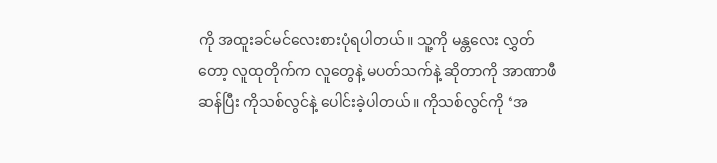ကို အထူးခင်မင်လေးစားပုံရပါတယ်။ သူ့ကို မန္တလေး လွှတ်တော့ လူထုတိုက်က လူတွေနဲ့ မပတ်သက်နဲ့ ဆိုတာကို အာဏာဖီဆန်ပြီး ကိုသစ်လွင်နဲ့ ပေါင်းခဲ့ပါတယ်။ ကိုသစ်လွင်ကို ‘အ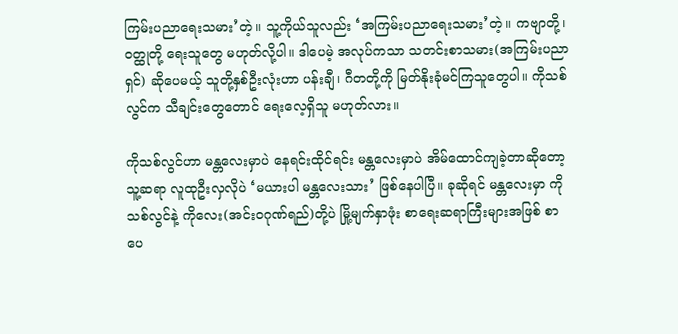ကြမ်းပညာရေးသမား’တဲ့။ သူ့ကိုယ်သူလည်း ‘အကြမ်းပညာရေးသမား’တဲ့။ ကဗျာတို့၊ ဝတ္ထုတို့ ရေးသူတွေ မဟုတ်လို့ပါ။ ဒါပေမဲ့ အလုပ်ကသာ သတင်းစာသမား(အကြမ်းပညာရှင်) ဆိုပေမယ့် သူတို့နှစ်ဦးလုံးဟာ ပန်းချီ၊ ဂီတတို့ကို မြတ်နိုးခုံမင်ကြသူတွေပါ။ ကိုသစ်လွင်က သီချင်းတွေတောင် ရေးလေ့ရှိသူ မဟုတ်လား။

ကိုသစ်လွင်ဟာ မန္တလေးမှာပဲ နေရင်းထိုင်ရင်း မန္တလေးမှာပဲ အိမ်ထောင်ကျခဲ့တာဆိုတော့ သူ့ဆရာ လူထုဦးလှလိုပဲ ‘မယားပါ မန္တလေးသား’ ဖြစ်နေပါပြီ။ ခုဆိုရင် မန္တလေးမှာ ကိုသစ်လွင်နဲ့ ကိုလေး(အင်းဝဂုဏ်ရည်)တို့ပဲ မြို့မျက်နှာဖုံး စာရေးဆရာကြီးများအဖြစ် စာပေ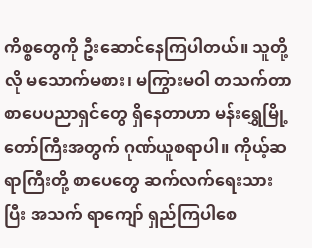ကိစ္စတွေကို ဦးဆောင်နေကြပါတယ်။ သူတို့လို မသောက်မစား၊ မကြွားမဝါ တသက်တာ စာပေပညာရှင်တွေ ရှိနေတာဟာ မန်းရွှေမြို့တော်ကြီးအတွက် ဂုဏ်ယူစရာပါ။ ကိုယ့်ဆရာကြီးတို့ စာပေတွေ ဆက်လက်ရေးသားပြီး အသက် ရာကျော် ရှည်ကြပါစေ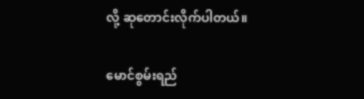လို့ ဆုတောင်းလိုက်ပါတယ်။

မောင်စွမ်းရည်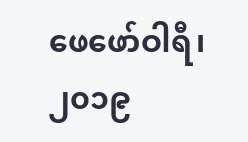ဖေဖော်ဝါရီ၊ ၂၀၁၉